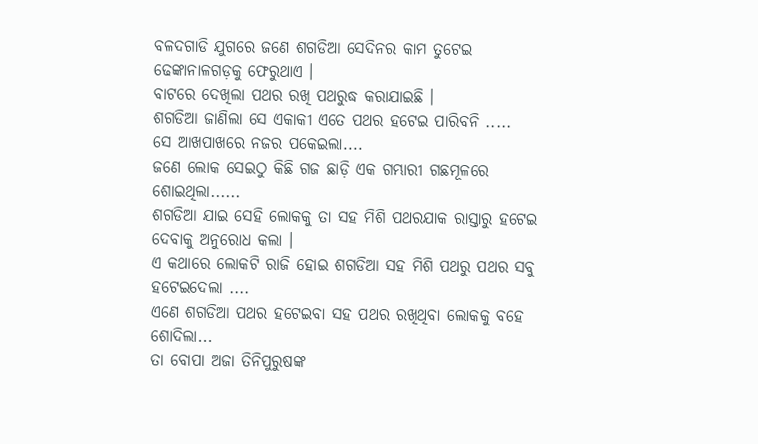ବଳଦଗାଡି ଯୁଗରେ ଜଣେ ଶଗଡିଆ ସେଦିନର କାମ ତୁଟେଇ ଢେଙ୍କାନାଳଗଡ଼କୁ ଫେରୁଥାଏ ।
ବାଟରେ ଦେଖିଲା ପଥର ରଖି ପଥରୁଦ୍ଧ କରାଯାଇଛି ।
ଶଗଡିଆ ଜାଣିଲା ସେ ଏକାକୀ ଏତେ ପଥର ହଟେଇ ପାରିବନି .....
ସେ ଆଖପାଖରେ ନଜର ପକେଇଲା....
ଜଣେ ଲୋକ ସେଇଠୁ କିଛି ଗଜ ଛାଡ଼ି ଏକ ଗମ୍ଭାରୀ ଗଛମୂଳରେ ଶୋଇଥିଲା......
ଶଗଡିଆ ଯାଇ ସେହି ଲୋକକୁ ତା ସହ ମିଶି ପଥରଯାକ ରାସ୍ତାରୁ ହଟେଇ ଦେବାକୁ ଅନୁରୋଧ କଲା ।
ଏ କଥାରେ ଲୋକଟି ରାଜି ହୋଇ ଶଗଡିଆ ସହ ମିଶି ପଥରୁ ପଥର ସବୁ ହଟେଇଦେଲା ....
ଏଣେ ଶଗଡିଆ ପଥର ହଟେଇବା ସହ ପଥର ରଖିଥିବା ଲୋକକୁ ବହେ ଶୋଦିଲା...
ତା ବୋପା ଅଜା ତିନିପୁରୁଷଙ୍କ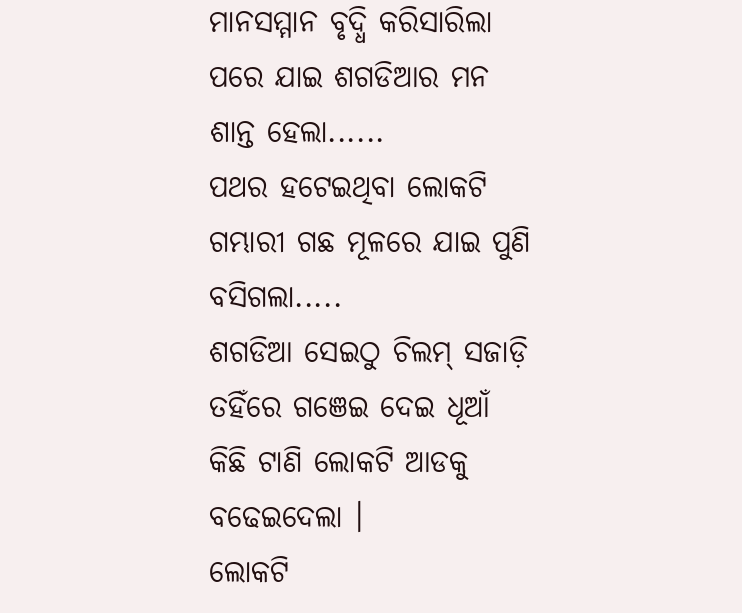ମାନସମ୍ମାନ ବୃଦ୍ଧି କରିସାରିଲା ପରେ ଯାଇ ଶଗଡିଆର ମନ ଶାନ୍ତ ହେଲା......
ପଥର ହଟେଇଥିବା ଲୋକଟି ଗମ୍ଭାରୀ ଗଛ ମୂଳରେ ଯାଇ ପୁଣି ବସିଗଲା.....
ଶଗଡିଆ ସେଇଠୁ ଚିଲମ୍ ସଜାଡ଼ି ତହିଁରେ ଗଞେଇ ଦେଇ ଧୂଆଁ କିଛି ଟାଣି ଲୋକଟି ଆଡକୁ ବଢେଇଦେଲା ।
ଲୋକଟି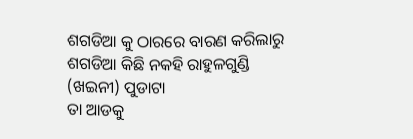ଶଗଡିଆ କୁ ଠାରରେ ବାରଣ କରିଲାରୁ
ଶଗଡିଆ କିଛି ନକହି ରାହୁଳଗୁଣ୍ଡି (ଖଇନୀ) ପୁଡାଟା
ତା ଆଡକୁ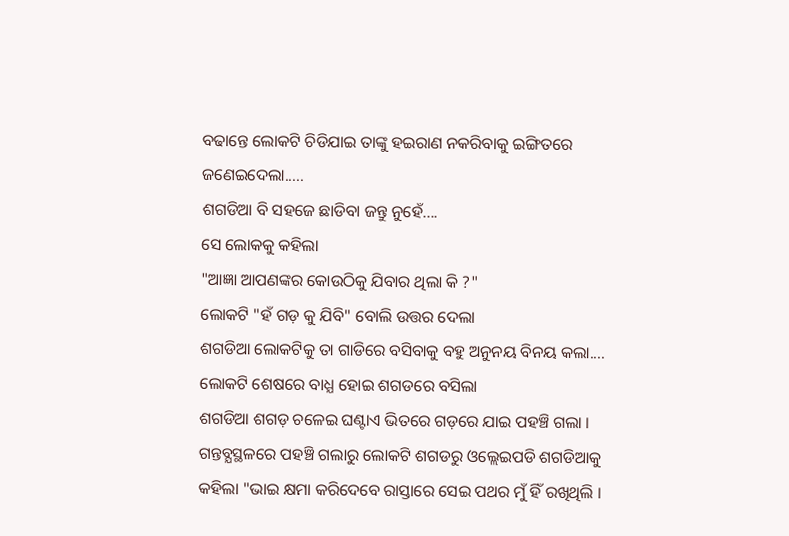ବଢାନ୍ତେ ଲୋକଟି ଚିଡିଯାଇ ତାଙ୍କୁ ହଇରାଣ ନକରିବାକୁ ଇଙ୍ଗିତରେ ଜଣେଇଦେଲା.....
ଶଗଡିଆ ବି ସହଜେ ଛାଡିବା ଜନ୍ତୁ ନୁହେଁ....
ସେ ଲୋକକୁ କହିଲା
"ଆଜ୍ଞା ଆପଣଙ୍କର କୋଉଠିକୁ ଯିବାର ଥିଲା କି ?"
ଲୋକଟି "ହଁ ଗଡ଼ କୁ ଯିବି" ବୋଲି ଉତ୍ତର ଦେଲା
ଶଗଡିଆ ଲୋକଟିକୁ ତା ଗାଡିରେ ବସିବାକୁ ବହୁ ଅନୁନୟ ବିନୟ କଲା....
ଲୋକଟି ଶେଷରେ ବାଧ୍ଯ ହୋଇ ଶଗଡରେ ବସିଲା
ଶଗଡିଆ ଶଗଡ଼ ଚଳେଇ ଘଣ୍ଟାଏ ଭିତରେ ଗଡ଼ରେ ଯାଇ ପହଞ୍ଚି ଗଲା ।
ଗନ୍ତବ୍ଯସ୍ଥଳରେ ପହଞ୍ଚି ଗଲାରୁ ଲୋକଟି ଶଗଡରୁ ଓଲ୍ଲେଇପଡି ଶଗଡିଆକୁ କହିଲା "ଭାଇ କ୍ଷମା କରିଦେବେ ରାସ୍ତାରେ ସେଇ ପଥର ମୁଁ ହିଁ ରଖିଥିଲି ।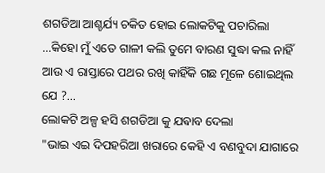ଶଗଡିଆ ଆଶ୍ଚର୍ଯ୍ୟ ଚକିତ ହୋଇ ଲୋକଟିକୁ ପଚାରିଲା
...କିହୋ ମୁଁ ଏତେ ଗାଳୀ କଲି ତୁମେ ବାରଣ ସୁଦ୍ଧା କଲ ନାହିଁ ଆଉ ଏ ରାସ୍ତାରେ ପଥର ରଖି କାହିଁକି ଗଛ ମୂଳେ ଶୋଇଥିଲ ଯେ ?...
ଲୋକଟି ଅଳ୍ପ ହସି ଶଗଡିଆ କୁ ଯଵାବ ଦେଲା
"ଭାଇ ଏଇ ଦିପହରିଆ ଖରାରେ କେହି ଏ ବଣବୁଦା ଯାଗାରେ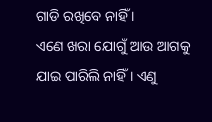ଗାଡି ରଖିବେ ନାହିଁ ।
ଏଣେ ଖରା ଯୋଗୁଁ ଆଉ ଆଗକୁ ଯାଇ ପାରିଲି ନାହିଁ । ଏଣୁ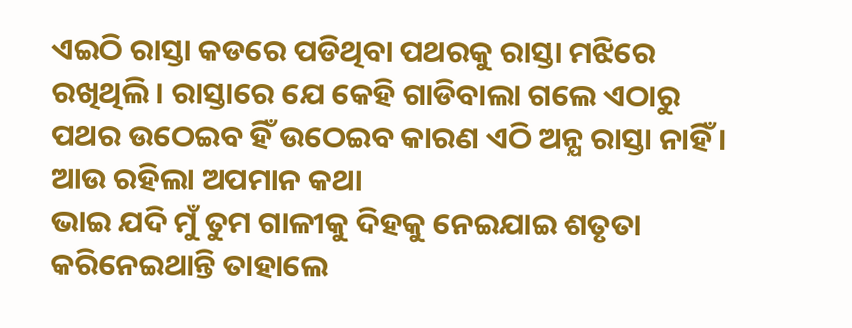ଏଇଠି ରାସ୍ତା କଡରେ ପଡିଥିବା ପଥରକୁ ରାସ୍ତା ମଝିରେ ରଖିଥିଲି । ରାସ୍ତାରେ ଯେ କେହି ଗାଡିବାଲା ଗଲେ ଏଠାରୁ ପଥର ଉଠେଇବ ହିଁ ଉଠେଇବ କାରଣ ଏଠି ଅନ୍ଯ ରାସ୍ତା ନାହିଁ । ଆଉ ରହିଲା ଅପମାନ କଥା
ଭାଇ ଯଦି ମୁଁ ତୁମ ଗାଳୀକୁ ଦିହକୁ ନେଇଯାଇ ଶତୃତା କରିନେଇଥାନ୍ତି ତାହାଲେ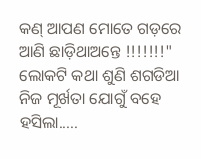କଣ୍ ଆପଣ ମୋତେ ଗଡ଼ରେ ଆଣି ଛାଡ଼ିଥାଅନ୍ତେ !!!!!!!"
ଲୋକଟି କଥା ଶୁଣି ଶଗଡିଆ ନିଜ ମୂର୍ଖତା ଯୋଗୁଁ ବହେ ହସିଲା.....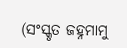(ସଂସ୍କୃତ ଜହ୍ନମାମୁ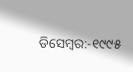ଡିସେମ୍ବର:-୧୯୯୫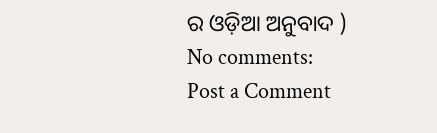ର ଓଡ଼ିଆ ଅନୁବାଦ )
No comments:
Post a Comment